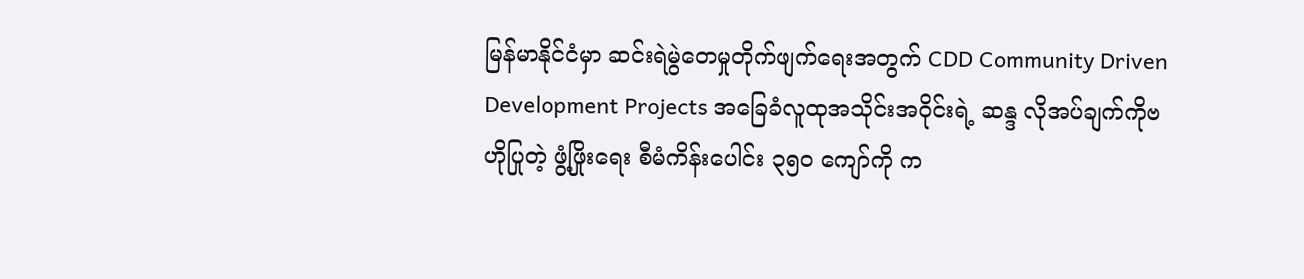မြန်မာနိုင်ငံမှာ ဆင်းရဲမွဲတေမှုတိုက်ဖျက်ရေးအတွက် CDD Community Driven Development Projects အခြေခံလူထုအသိုင်းအဝိုင်းရဲ့ ဆန္ဒ လိုအပ်ချက်ကိုဗဟိုပြုတဲ့ ဖွံ့ဖြိုးရေး စီမံကိန်းပေါင်း ၃၅၀ ကျော်ကို က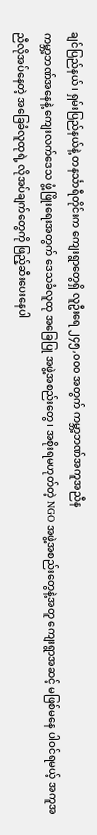ချင်ပြည်နယ်၊ ရှမ်းပြည်နယ်နဲ့ တနင်္သာရီတိုင်းက ကျေးရွာတွေရှိ လူဦးရေ ၂၄၅,၀၀၀ အတွက် ကမ္ဘာ့ဘဏ်အကူအညီန
ကမ္ဘာ့ဘဏ်အနေနဲ့ ကျေးလက်ဒေသ ဖွံ့ဖြိုးရေးအတွက် ဒေသခံလူထု အခြေပြု အဖွဲ့အစည်းတွေ၊ အစိုးရမဟုတ်တဲ့ NGO အဖွဲ့အစည်းတွေနဲ့အတူ ကျေးရွာအဆင့် မဖြစ်မနေ ပါဝင်ရမယ့် အကူအညီလိုအပ်နေတဲ့ အခြေခံလူထုရဲ့ လိုအပ်ချက်တွေကို ဖြည့်ဆီးပေးနေပါ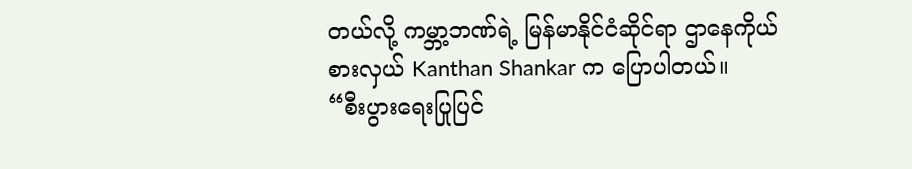တယ်လို့ ကမ္ဘာ့ဘဏ်ရဲ့ မြန်မာနိုင်ငံဆိုင်ရာ ဌာနေကိုယ်စားလှယ် Kanthan Shankar က ပြောပါတယ်။
“စီးပွားရေးပြုပြင်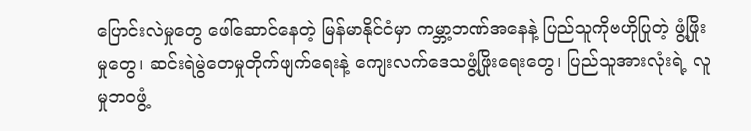ပြောင်းလဲမှုတွေ ဖေါ်ဆောင်နေတဲ့ မြန်မာနိုင်ငံမှာ ကမ္ဘာ့ဘဏ်အနေနဲ့ ပြည်သူကိုဗဟိုပြုတဲ့ ဖွံ့ဖြိုးမှုတွေ၊ ဆင်းရဲမွဲတေမှုတိုက်ဖျက်ရေးနဲ့ ကျေးလက်ဒေသဖွံ့ဖြိုးရေးတွေ၊ ပြည်သူအားလုံးရဲ့ လူမှုဘဝဖွံ့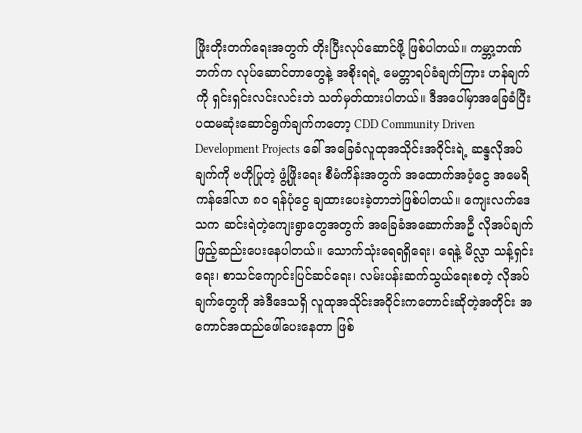ဖြိုးတိုးတက်ရေးအတွက် တိုးပြီးလုပ်ဆောင်ဖို့ ဖြစ်ပါတယ်။ ကမ္ဘာ့ဘဏ်ဘက်က လုပ်ဆောင်တာတွေနဲ့ အစိုးရရဲ့ မေတ္တာရပ်ခံချက်ကြား ဟန်ချက်ကို ရှင်းရှင်းလင်းလင်းဘဲ သတ်မှတ်ထားပါတယ်။ ဒီအပေါ်မှာအခြေခံပြီး ပထမဆုံးဆောင်ရွက်ချက်ကတော့ CDD Community Driven Development Projects ခေါ် အခြေခံလူထုအသိုင်းအဝိုင်းရဲ့ ဆန္ဒလိုအပ်ချက်ကို ဗဟိုပြုတဲ့ ဖွံ့ဖြိုးရေး စီမံကိန်းအတွက် အထောက်အပံ့ငွေ အမေရိကန်ဒေါ်လာ ၈၀ ရန်ပုံငွေ ချထားပေးခဲ့တာဘဲဖြစ်ပါတယ်။ ကျေးလက်ဒေသက ဆင်းရဲတဲ့ကျေးရွာတွေအတွက် အခြေခံအဆောက်အဦ လိုအပ်ချက် ဖြည့်ဆည်းပေးနေပါတယ်။ သောက်သုံးရေရရှိရေး၊ ရေနဲ့ မိလ္လာ သန့်ရှင်းရေး၊ စာသင်ကျောင်းပြင်ဆင်ရေး၊ လမ်းပန်းဆက်သွယ်ရေးစတဲ့ လိုအပ်ချက်တွေကို အဲဒီဒေသရှိ လူထုအသိုင်းအဝိုင်းကတောင်းဆိုတဲ့အတိုင်း အကောင်အထည်ဖေါ်ပေးနေတာ ဖြစ်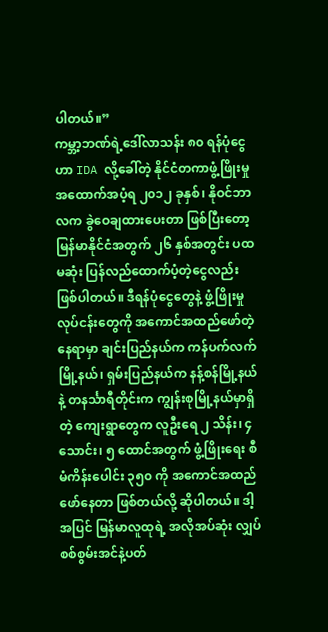ပါတယ်။”
ကမ္ဘာ့ဘဏ်ရဲ့ဒေါ်လာသန်း ၈၀ ရန်ပုံငွေဟာ IDA လို့ခေါ်တဲ့ နိုင်ငံတကာဖွံ့ဖြိုးမှု အထောက်အပံ့ရ ၂၀၁၂ ခုနှစ်၊ နိုဝင်ဘာလက ခွဲဝေချထားပေးတာ ဖြစ်ပြီးတော့ မြန်မာနိုင်ငံအတွက် ၂၆ နှစ်အတွင်း ပထမဆုံး ပြန်လည်ထောက်ပံ့တဲ့ငွေလည်း ဖြစ်ပါတယ်။ ဒီရန်ပုံငွေတွေနဲ့ ဖွံ့ဖြိုးမှုလုပ်ငန်းတွေကို အကောင်အထည်ဖော်တဲ့နေရာမှာ ချင်းပြည်နယ်က ကန်ပက်လက်မြို့နယ်၊ ရှမ်းပြည်နယ်က နန့်စန်မြို့နယ်နဲ့ တနင်္သာရီတိုင်းက ကျွန်းစုမြို့နယ်မှာရှိတဲ့ ကျေးရွာတွေက လူဦးရေ ၂ သိန်း၊ ၄ သောင်း၊ ၅ ထောင်အတွက် ဖွံ့ဖြိုးရေး စီမံကိန်းပေါင်း ၃၅၀ ကို အကောင်အထည်ဖော်နေတာ ဖြစ်တယ်လို့ ဆိုပါတယ်။ ဒါ့အပြင် မြန်မာလူထုရဲ့ အလိုအပ်ဆုံး လျှပ်စစ်စွမ်းအင်နဲ့ပတ်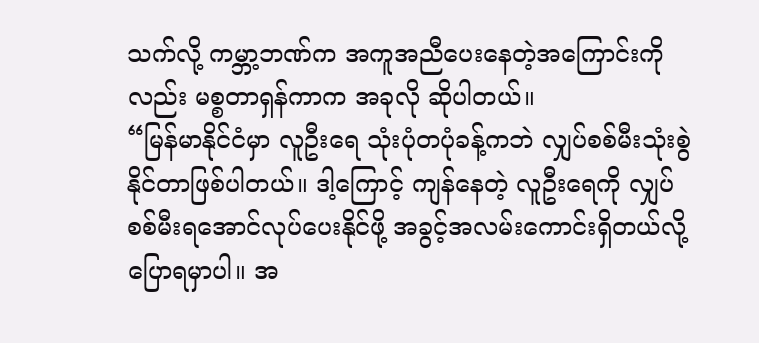သက်လို့ ကမ္ဘာ့ဘဏ်က အကူအညီပေးနေတဲ့အကြောင်းကိုလည်း မစ္စတာရှန်ကာက အခုလို ဆိုပါတယ်။
“မြန်မာနိုင်ငံမှာ လူဦးရေ သုံးပုံတပုံခန့်ကဘဲ လျှပ်စစ်မီးသုံးစွဲနိုင်တာဖြစ်ပါတယ်။ ဒါ့ကြောင့် ကျန်နေတဲ့ လူဦးရေကို လျှပ်စစ်မီးရအောင်လုပ်ပေးနိုင်ဖို့ အခွင့်အလမ်းကောင်းရှိတယ်လို့ပြောရမှာပါ။ အ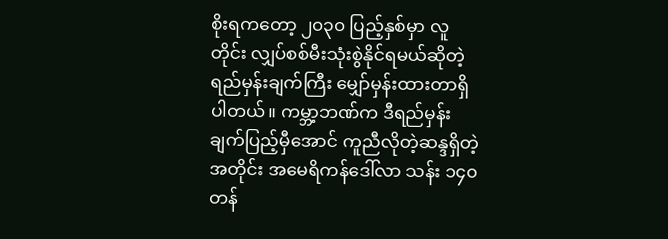စိုးရကတော့ ၂၀၃၀ ပြည့်နှစ်မှာ လူတိုင်း လျှပ်စစ်မီးသုံးစွဲနိုင်ရမယ်ဆိုတဲ့ ရည်မှန်းချက်ကြီး မျှော်မှန်းထားတာရှိပါတယ်။ ကမ္ဘာ့ဘဏ်က ဒီရည်မှန်းချက်ပြည့်မှီအောင် ကူညီလိုတဲ့ဆန္ဒရှိတဲ့အတိုင်း အမေရိကန်ဒေါ်လာ သန်း ၁၄၀ တန်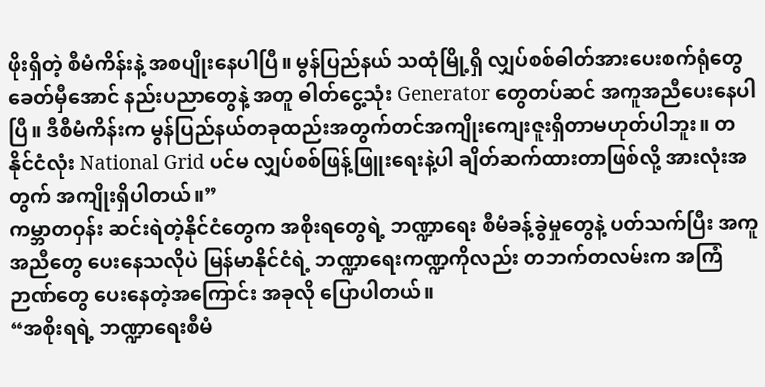ဖိုးရှိတဲ့ စီမံကိန်းနဲ့ အစပျိုးနေပါပြီ။ မွန်ပြည်နယ် သထုံမြို့ရှိ လျှပ်စစ်ဓါတ်အားပေးစက်ရုံတွေ ခေတ်မှီအောင် နည်းပညာတွေနဲ့ အတူ ဓါတ်ငွေ့သုံး Generator တွေတပ်ဆင် အကူအညီပေးနေပါပြီ။ ဒီစီမံကိန်းက မွန်ပြည်နယ်တခုထည်းအတွက်တင်အကျိုးကျေးဇူးရှိတာမဟုတ်ပါဘူး။ တနိုင်ငံလုံး National Grid ပင်မ လျှပ်စစ်ဖြန့်ဖြူးရေးနဲ့ပါ ချိတ်ဆက်ထားတာဖြစ်လို့ အားလုံးအတွက် အကျိုးရှိပါတယ်။”
ကမ္ဘာတဝှန်း ဆင်းရဲတဲ့နိုင်ငံတွေက အစိုးရတွေရဲ့ ဘဏ္ဍာရေး စီမံခန့်ခွဲမှုတွေနဲ့ ပတ်သက်ပြီး အကူအညီတွေ ပေးနေသလိုပဲ မြန်မာနိုင်ငံရဲ့ ဘဏ္ဍာရေးကဏ္ဍကိုလည်း တဘက်တလမ်းက အကြံဉာဏ်တွေ ပေးနေတဲ့အကြောင်း အခုလို ပြောပါတယ်။
“အစိုးရရဲ့ ဘဏ္ဍာရေးစီမံ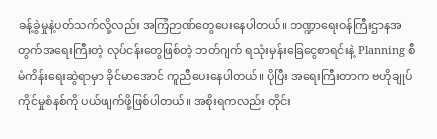ခန့်ခွဲမှုနဲ့ပတ်သက်လို့လည်း အကြံဉာဏ်တွေပေးနေပါတယ်။ ဘဏ္ဍာရေးဝန်ကြီးဌာနအတွက်အရေးကြီးတဲ့ လုပ်ငန်းတွေဖြစ်တဲ့ ဘတ်ဂျက် ရသုံးမှန်းခြေငွေစာရင်းနဲ့ Planning စီမံကိန်းရေးဆွဲရာမှာ ခိုင်မာအောင် ကူညီပေးနေပါတယ်။ ပိုပြီး အရေးကြီးတာက ဗဟိုချုပ်ကိုင်မှုစံနစ်ကို ပယ်ဖျက်ဖို့ဖြစ်ပါတယ်။ အစိုးရကလည်း တိုင်း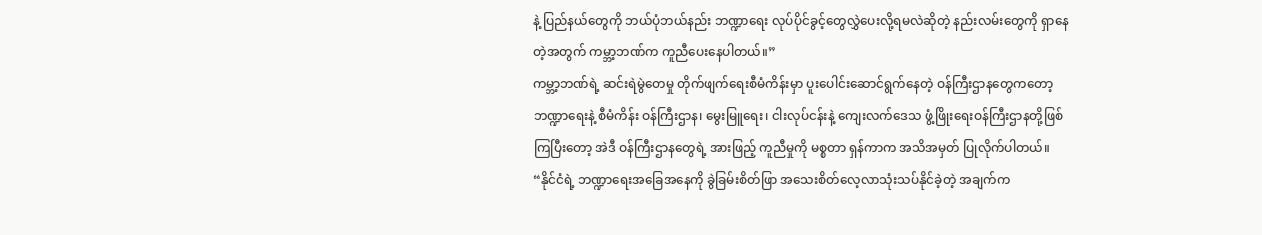နဲ့ ပြည်နယ်တွေကို ဘယ်ပုံဘယ်နည်း ဘဏ္ဍာရေး လုပ်ပိုင်ခွင့်တွေလွှဲပေးလို့ရမလဲဆိုတဲ့ နည်းလမ်းတွေကို ရှာနေတဲ့အတွက် ကမ္ဘာ့ဘဏ်က ကူညီပေးနေပါတယ်။”
ကမ္ဘာ့ဘဏ်ရဲ့ ဆင်းရဲမွဲတေမှု တိုက်ဖျက်ရေးစီမံကိန်းမှာ ပူးပေါင်းဆောင်ရွက်နေတဲ့ ဝန်ကြီးဌာနတွေကတော့ ဘဏ္ဍာရေးနဲ့ စီမံကိန်း ဝန်ကြီးဌာန၊ မွေးမြူရေး၊ ငါးလုပ်ငန်းနဲ့ ကျေးလက်ဒေသ ဖွံ့ဖြိုးရေးဝန်ကြီးဌာနတို့ဖြစ်ကြပြီးတော့ အဲဒီ ဝန်ကြီးဌာနတွေရဲ့ အားဖြည့် ကူညီမှုကို မစ္စတာ ရှန်ကာက အသိအမှတ် ပြုလိုက်ပါတယ်။
“နိုင်ငံရဲ့ ဘဏ္ဍာရေးအခြေအနေကို ခွဲခြမ်းစိတ်ဖြာ အသေးစိတ်လေ့လာသုံးသပ်နိုင်ခဲ့တဲ့ အချက်က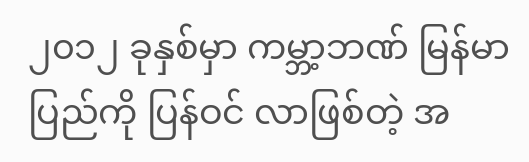၂၀၁၂ ခုနှစ်မှာ ကမ္ဘာ့ဘဏ် မြန်မာပြည်ကို ပြန်ဝင် လာဖြစ်တဲ့ အ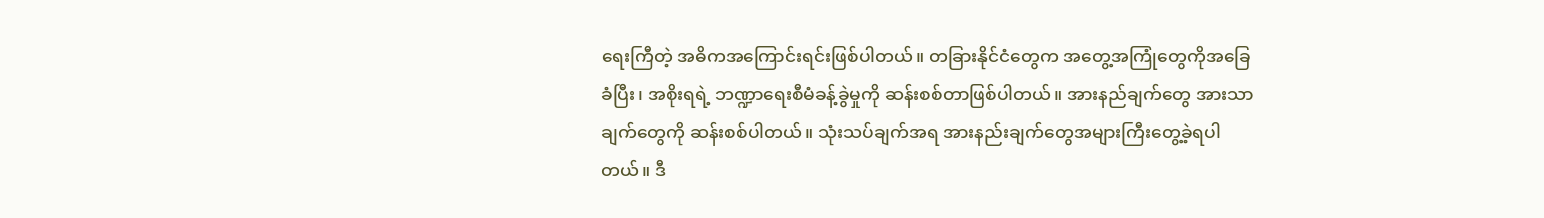ရေးကြီတဲ့ အဓိကအကြောင်းရင်းဖြစ်ပါတယ်။ တခြားနိုင်ငံတွေက အတွေ့အကြုံတွေကိုအခြေခံပြီး၊ အစိုးရရဲ့ ဘဏ္ဍာရေးစီမံခန့်ခွဲမှုကို ဆန်းစစ်တာဖြစ်ပါတယ်။ အားနည်ချက်တွေ အားသာချက်တွေကို ဆန်းစစ်ပါတယ်။ သုံးသပ်ချက်အရ အားနည်းချက်တွေအများကြီးတွေ့ခဲ့ရပါတယ်။ ဒီ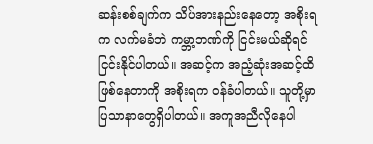ဆန်းစစ်ချက်က သိပ်အားနည်းနေတော့ အစိုးရက လက်မခံဘဲ ကမ္ဘာ့ဘဏ်ကို ငြင်းမယ်ဆိုရင်ငြင်းနိုင်ပါတယ်။ အဆင့်က အညံ့ဆုံးအဆင့်ထိဖြစ်နေတာကို အစိုးရက ဝန်ခံပါတယ်။ သူတို့မှာ ပြသာနာတွေရှိပါတယ်။ အကူအညီလိုနေပါ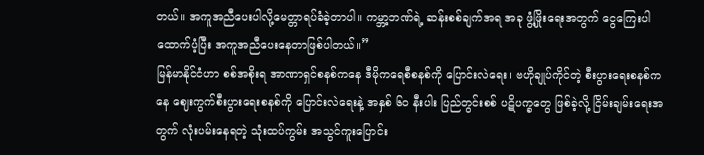တယ်။ အကူအညီပေးပါလို့မေတ္တာရပ်ခံခဲ့တာပါ။ ကမ္ဘာ့ဘဏ်ရဲ့ ဆန်းစစ်ချက်အရ အခု ဖွံ့ဖြိုးရေးအတွက် ငွေကြေးပါထောက်ပံ့ပြီး အကူအညီပေးနေတာဖြစ်ပါတယ်။”
မြန်မာနိုင်ငံဟာ စစ်အစိုးရ အာဏာရှင်စနစ်ကနေ ဒီမိုကရေစီစနစ်ကို ပြောင်းလဲရေး၊ ဗဟိုချုပ်ကိုင်တဲ့ စီးပွားရေးစနစ်ကနေ ဈေးကွက်စီးပွားရေးစနစ်ကို ပြောင်းလဲရေးနဲ့ အနှစ် ၆၀ နီးပါး ပြည်တွင်းစစ် ပဋိပက္ခတွေ ဖြစ်ခဲ့လို့ ငြိမ်းချမ်းရေးအတွက် လုံးပမ်းနေရတဲ့ သုံးထပ်ကွမ်း အသွင်ကူးပြောင်း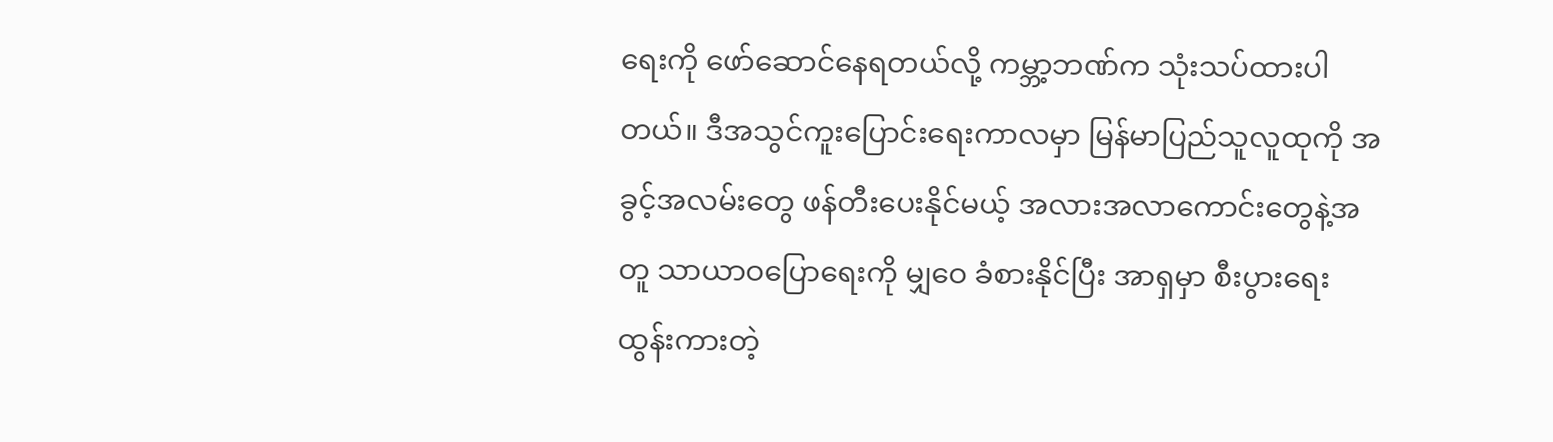ရေးကို ဖော်ဆောင်နေရတယ်လို့ ကမ္ဘာ့ဘဏ်က သုံးသပ်ထားပါတယ်။ ဒီအသွင်ကူးပြောင်းရေးကာလမှာ မြန်မာပြည်သူလူထုကို အခွင့်အလမ်းတွေ ဖန်တီးပေးနိုင်မယ့် အလားအလာကောင်းတွေနဲ့အတူ သာယာဝပြောရေးကို မျှဝေ ခံစားနိုင်ပြီး အာရှမှာ စီးပွားရေး ထွန်းကားတဲ့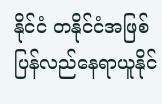နိုင်ငံ တနိုင်ငံအဖြစ် ပြန်လည်နေရာယူနိုင်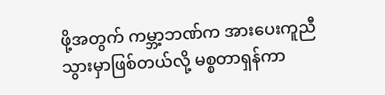ဖို့အတွက် ကမ္ဘာ့ဘဏ်က အားပေးကူညီသွားမှာဖြစ်တယ်လို့ မစ္စတာရှန်ကာ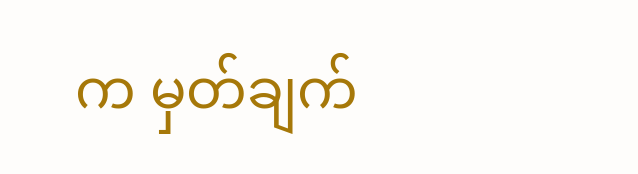က မှတ်ချက်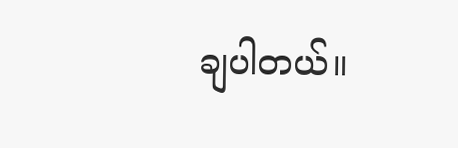ချပါတယ်။